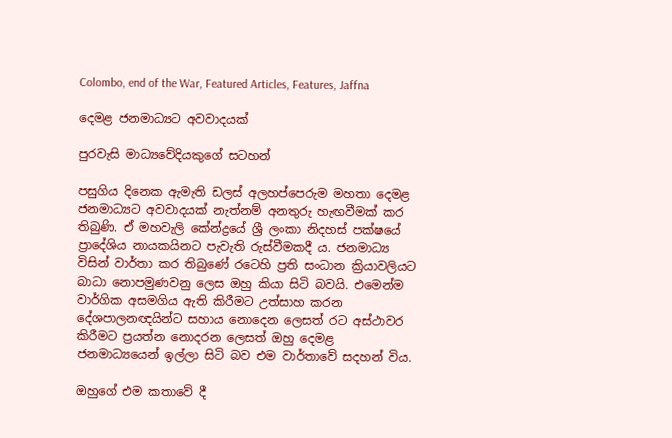Colombo, end of the War, Featured Articles, Features, Jaffna

දෙමළ ජනමාධ්‍යට අවවාදයක්

පුරවැසි මාධ්‍යවේදියකුගේ සටහන්

පසුගිය දිනෙක ඇමැති ඩලස් අලහප්පෙරුම මහතා දෙමළ ජනමාධ්‍යට අවවාදයක් නැත්නම් අනතුරු හැඟවීමක් කර තිබුණි. ඒ මහවැලි කේන්ද්‍රයේ ශ්‍රී ලංකා නිදහස් පක්ෂයේ ප්‍රාදේශිය නායකයිනට පැවැති රුස්වීමකදී ය. ජනමාධ්‍ය විසින් වාර්තා කර තිබුණේ රටෙහි ප්‍රති සංධාන ක්‍රියාවලියට බාධා නොපමුණවනු ලෙස ඔහු කියා සිටි බවයි. එමෙන්ම වාර්ගික අසමගිය ඇති කිරීමට උත්සාහ කරන දේශපාලනඥයින්ට සහාය නොදෙන ලෙසත් රට අස්ථාවර කිරීමට ප්‍රයත්න නොදරන ලෙසත් ඔහු දෙමළ ජනමාධ්‍යයෙන් ඉල්ලා සිටි බව එම වාර්තාවේ සදහන් විය.

ඔහුගේ එම කතාවේ දී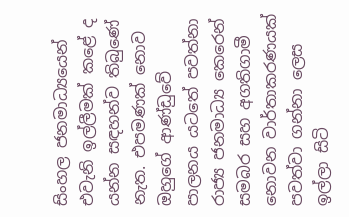සිංහල ජනමාධ්‍යයෙන් එවැනි ඉල්ලීමක් කළේ ද යන්න සඳහන්ව තිබුණේ නැත. එපමණක් නොව ඔහුගේ ආණ්ඩුවේ පාලනය යටතේ පවත්නා රාජ්‍ය ජනමාධ්‍ය කෙරෙන් සමබර සහ අගතිගාමී නොවන වාර්තාකරණයක් පවත්වා ගන්නා ලෙස ඉල්ලා සිටි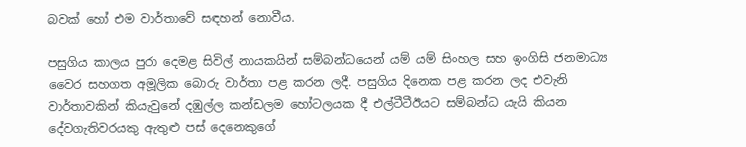බවක් හෝ එම වාර්තාවේ සඳහන් නොවීය.

පසුගිය කාලය පුරා දෙමළ සිවිල් නායකයින් සම්බන්ධයෙන් යම් යම් සිංහල සහ ඉංගිසි ජනමාධ්‍ය වෛර සහගත අමූලික බොරු වාර්තා පළ කරන ලදී. පසුගිය දිනෙක පළ කරන ලද එවැනි වාර්තාවකින් කියැවුනේ දඹුල්ල කන්ඩලම හෝටලයක දී එල්ටීටීඊයට සම්බන්ධ යැයි කියන දේවගැතිවරයකු ඇතුළු පස් දෙනෙකුගේ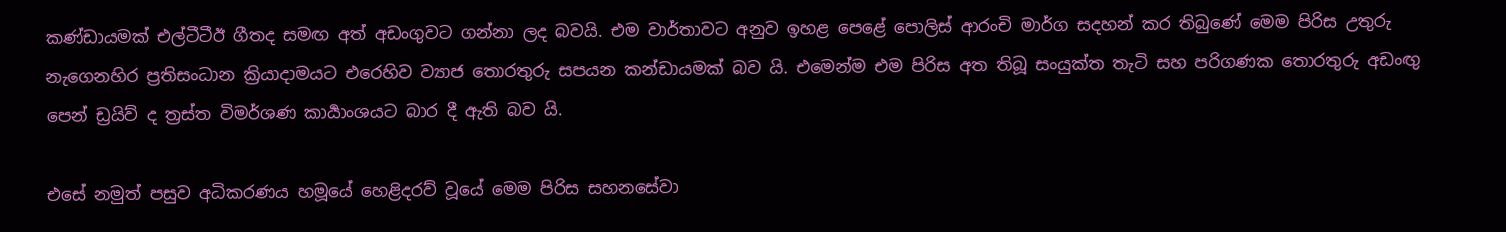කණ්ඩායමක් එල්ටීටීඊ ගීතද සමඟ අත් අඩංගුවට ගන්නා ලද බවයි. එම වාර්තාවට අනුව ඉහළ පෙළේ පොලිස් ආරංචි මාර්ග සදහන් කර තිබුණේ මෙම පිරිස උතුරු නැගෙනහිර ප්‍රතිසංධාන ක්‍රියාදාමයට එරෙහිව ව්‍යාජ තොරතුරු සපයන කන්ඩායමක් බව යි. එමෙන්ම එම පිරිස අත තිබූ සංයුක්ත තැටි සහ පරිගණක තොරතුරු අඩංඟු පෙන් ඩ්‍රයිව් ද ත්‍රස්ත විමර්ශණ කාර්‍යාංශයට බාර දී ඇති බව යි.

එසේ නමුත් පසුව අධිකරණය හමූයේ හෙළිදරව් වූයේ මෙම පිරිස සහනසේවා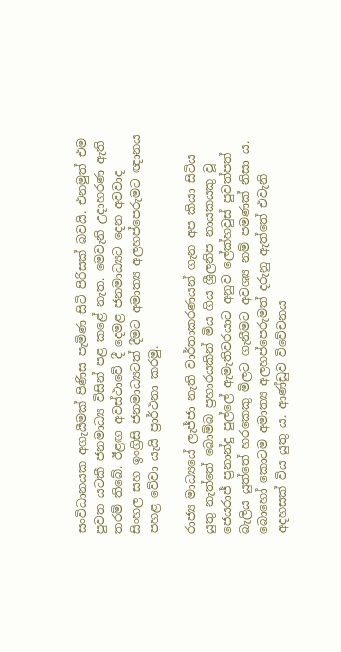සංවිධානයක අගැයීමක් පිණිස පැමිණ සිටි පිරිසක් බවයි. එනමුත් එම පුවත යටකී ජනමාධ්‍ය විසින් පළ කළේ නැත. මෙවැනි උදාහරණ ඇති තරම් තිබේ. ඊළඟ අවස්ථාවේ දී දෙමළ ජනමාධ්‍යට දෙන අවවාද සිංහල සහ ඉංග්‍රිසි ජනමාධ්‍යටත් දීමට අමාත්‍ය අලහප්පෙරුමට ඥානය පහළ වේවා යැයි ප්‍රාර්ථනා කරමු.

රාජ්‍ය මාධ්‍යයේ ලැජ්ජා නැති වාර්තාකරණයන් ගැන අප කියා සිටිය යුතු නැත්තේ බොම්බ ප්‍රහාරයකින් මිය ගිය ශ්‍රීලනිප නායකයකු වූ ජෙයරාජ් ප්‍රනාන්දු පුල්ලේ ඇමැතිවරයාට අනුව ලේක්හවුස් පුවත්පත් බැලිය යුත්තේ හරකෙකු මිලට ගැනීමට අවශ්‍ය නම් පමණක් නිසා ය. බොහෝ කොටම අමාත්‍ය අලහප්පෙරුමත් දරුනු ඇත්තේ එවැනි අදහසක් විය යුතු ය. ආණ්ඩුව විවේචනය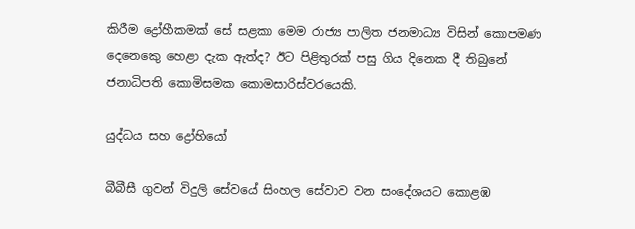කිරීම ද්‍රෝහීකමක් සේ සළකා මෙම රාජ්‍ය පාලිත ජනමාධ්‍ය විසින් කොපමණ දෙනෙකෙු හෙළා දැක ඇත්ද? ඊට පිළිතුරක් පසු ගිය දිනෙක දී තිබුනේ ජනාධිපති කොමිසමක කොමසාරිස්වරයෙකි.

යුද්ධය සහ ද්‍රෝහියෝ

බීබීසී ගුවන් විදුලි සේවයේ සිංහල සේවාව වන සංදේශයට කොළඹ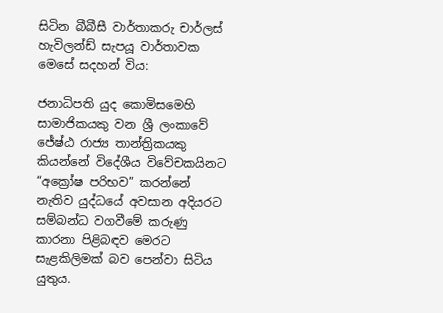සිටින බීබීසී වාර්තාකරු චාර්ලස් හැවිලන්ඩ් සැපයූ වාර්තාවක මෙසේ සදහන් විය:

ජනාධිපති යුද කොමිසමෙහි සාමාජිකයකු වන ශ්‍රී ලංකාවේ ජේෂ්ඨ රාජ්‍ය තාන්ත්‍රිකයකු කියන්නේ විදේශීය විවේචකයිනට “අක්‍රෝෂ පරිභව” කරන්නේ නැතිව යුද්ධයේ අවසාන අදියරට සම්බන්ධ වගවීමේ කරුණු කාරනා පිළිබඳව මෙරට සැළකිලිමක් බව පෙන්වා සිටිය යුතුය.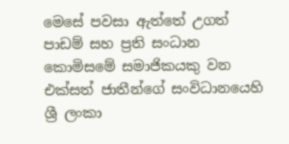මෙසේ පවසා ඇත්තේ උගත් පාඩම් සහ ප්‍රති සංධාන කොමිසමේ සමාජිකයකු වන එක්සත් ජාතීන්ගේ සංවිධානයෙහි ශ්‍රී ලංකා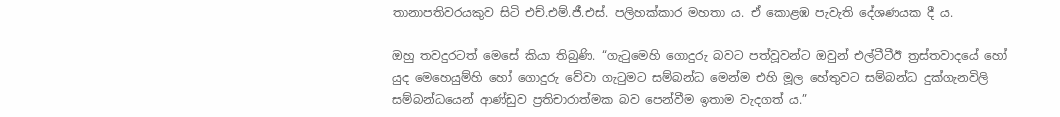තානාපතිවරයකුව සිටි එච්.එම්.ජී.එස්. පලිහක්කාර මහතා ය. ඒ කොළඹ පැවැති දේශණයක දී ය.

ඔහු තවදුරටත් මෙසේ කියා තිබුණි. “ගැටුමෙහි ගොදුරු බවට පත්වූවන්ට ඔවුන් එල්ටීටීඊ ත්‍රස්තවාදයේ හෝ යුද මෙහෙයුම්හි හෝ ගොදුරු වේවා ගැටුමට සම්බන්ධ මෙන්ම එහි මූල හේතුවට සම්බන්ධ දුක්ගැනවිලි සම්බන්ධයෙන් ආණ්ඩුව ප්‍රතිචාරාත්මක බව පෙන්වීම ඉතාම වැදගත් ය.”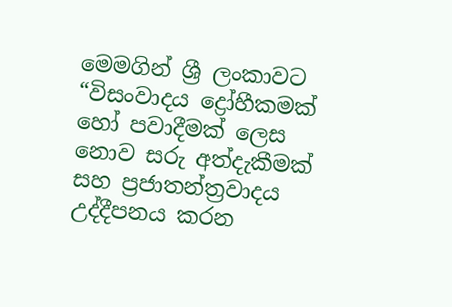මෙමගින් ශ්‍රී ලංකාවට “විසංවාදය ද්‍රෝහීකමක් හෝ පවාදීමක් ලෙස නොව සරු අත්දැකීමක් සහ ප්‍රජාතන්ත්‍රවාදය උද්දීපනය කරන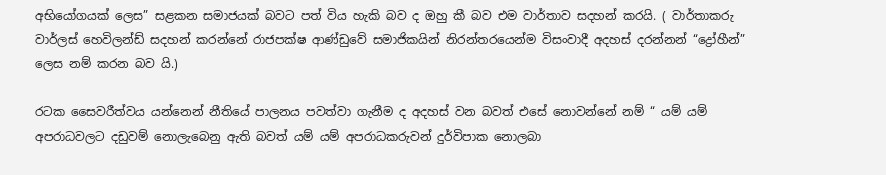අභියෝගයක් ලෙස” සළකන සමාජයක් බවට පත් විය හැකි බව ද ඔහු කී බව එම වාර්තාව සදහන් කරයි. ( වාර්තාකරු වාර්ලස් හෙවිලන්ඩ් සදහන් කරන්නේ රාජපක්ෂ ආණ්ඩුවේ සමාජිකයින් නිරන්තරයෙන්ම විසංවාදී අදහස් දරන්නන් “ද්‍රෝහීන්” ලෙස නම් කරන බව යි.)

රටක සෛවරීත්වය යන්නෙන් නීතියේ පාලනය පවත්වා ගැනීම ද අදහස් වන බවත් එසේ නොවන්නේ නම් “ යම් යම් අපරාධවලට දඩුවම් නොලැබෙනු ඇති බවත් යම් යම් අපරාධකරුවන් දුර්විපාක නොලබා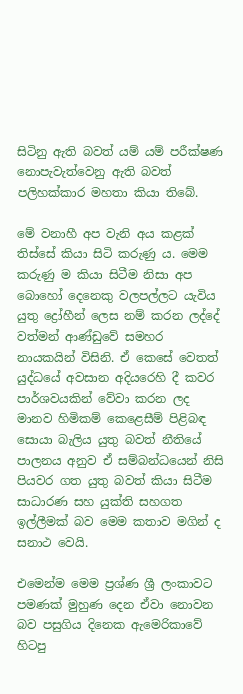සිටිනු ඇති බවත් යම් යම් පරීක්ෂණ නොපැවැත්වෙනු ඇති බවත් පලිහක්කාර මහතා කියා තිබේ.

මේ වනාහී අප වැනි අය කළක් තිස්සේ කියා සිටි කරුණු ය. මෙම කරුණු ම කියා සිටීම නිසා අප බොහෝ දෙනෙකු වලපල්ලට යැවිය යුතු ද්‍රෝහීන් ලෙස නම් කරන ලද්දේ වත්මන් ආණ්ඩුවේ සමහර නායකයින් විසිනි. ඒ කෙසේ වෙතත් යුද්ධයේ අවසාන අදියරෙහි දී කවර පාර්ශවයකින් වේවා කරන ලද මානව හිමිකම් කෙළෙසීම් පිළිබඳ සොයා බැලිය යුතු බවත් නීතියේ පාලනය අනුව ඒ සම්බන්ධයෙන් නිසි පියවර ගත යුතු බවත් කියා සිටීම සාධාරණ සහ යුක්ති සහගත ඉල්ලීමක් බව මෙම කතාව මගින් ද සනාථ වෙයි.

එමෙන්ම මෙම ප්‍රශ්ණ ශ්‍රී ලංකාවට පමණක් මුහුණ දෙන ඒවා නොවන බව පසුගිය දිනෙක ඇමෙරිකාවේ හිටපු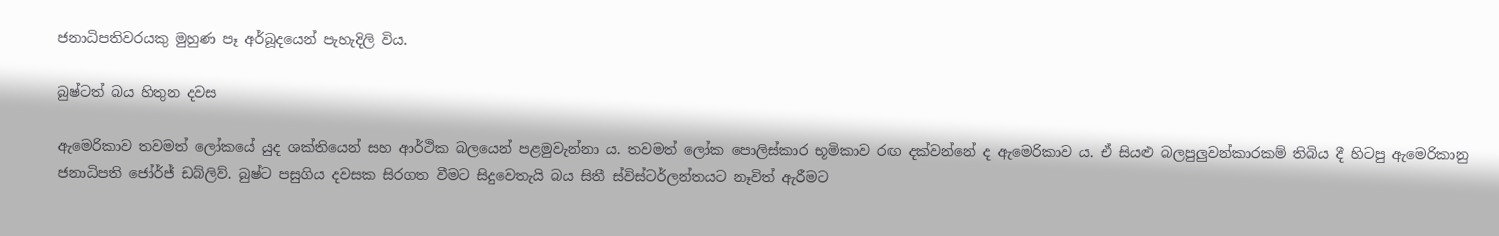ජනාධිපතිවරයකු මුහුණ පෑ අර්බූදයෙන් පැහැදිලි විය.

බුෂ්ටත් බය හිතුන දවස

ඇමෙරිකාව තවමත් ලෝකයේ යුද ශක්තියෙන් සහ ආර්ථික බලයෙන් පළමුවැන්නා ය. තවමත් ලෝක පොලිස්කාර භූමිකාව රඟ දක්වන්නේ ද ඇමෙරිකාව ය. ඒ සියළු බලපුලුවන්කාරකම් තිබිය දී හිටපු ඇමෙරිකානු ජනාධිපති ජෝර්ජ් ඩබ්ලිව්. බුෂ්ට පසුගිය දවසක සිරගත වීමට සිදුවෙතැයි බය සිතී ස්විස්ටර්ලන්තයට නෑවිත් ඇරීමට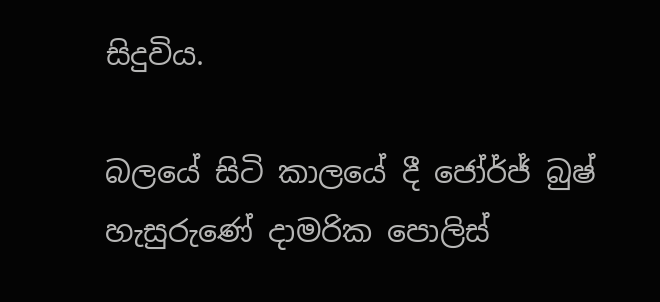සිදුවිය.

බලයේ සිටි කාලයේ දී ජෝර්ජ් බුෂ් හැසුරුණේ දාමරික පොලිස්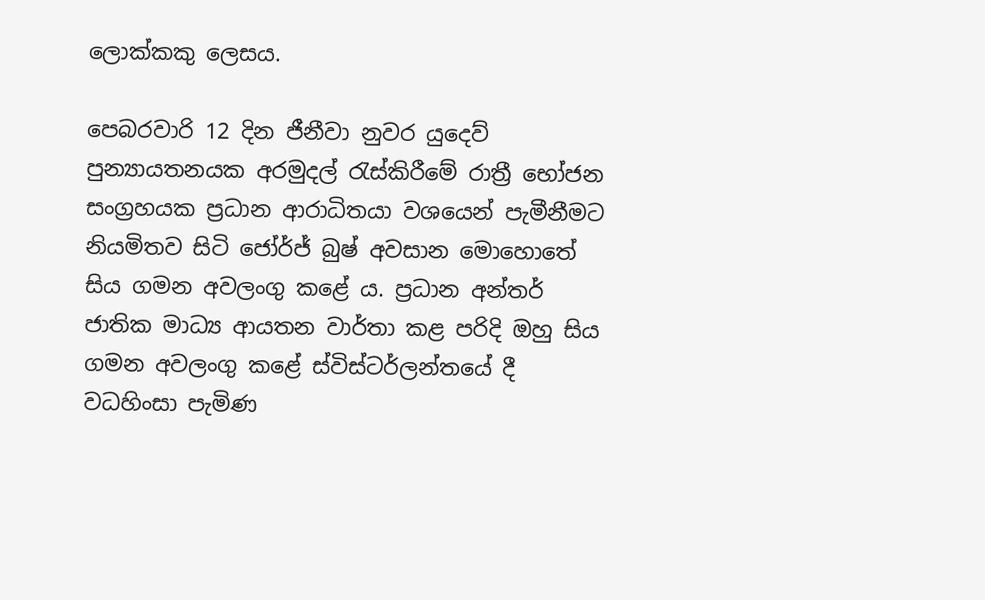ලොක්කකු ලෙසය.

පෙබරවාරි 12 දින ජීනීවා නුවර යුදෙව් පුන්‍යායතනයක අරමුදල් රැස්කිරීමේ රාත්‍රී භෝජන සංග්‍රහයක ප්‍රධාන ආරාධිතයා වශයෙන් පැමීනීමට නියමිතව සිටි ජෝර්ජ් බුෂ් අවසාන මොහොතේ සිය ගමන අවලංගු කළේ ය. ප්‍රධාන අන්තර් ජාතික මාධ්‍ය ආයතන වාර්තා කළ පරිදි ඔහු සිය ගමන අවලංගු කළේ ස්විස්ටර්ලන්තයේ දී වධහිංසා පැමිණ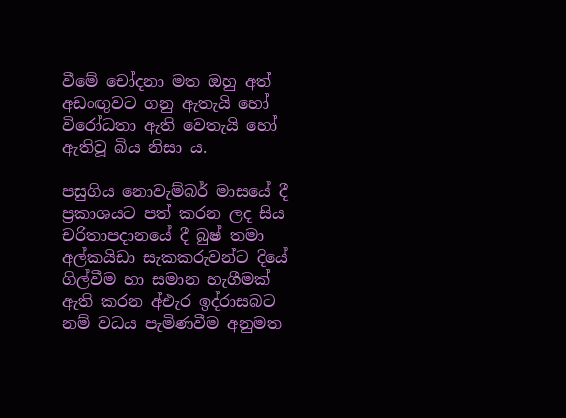වීමේ චෝදනා මත ඔහු අත් අඩංඟුවට ගනු ඇතැයි හෝ විරෝධතා ඇති වෙතැයි හෝ ඇතිවූ බිය නිසා ය.

පසුගිය නොවැම්බර් මාසයේ දී ප්‍රකාශයට පත් කරන ලද සිය චරිතාපදානයේ දී බුෂ් තමා අල්කයිඩා සැකකරුවන්ට දියේ ගිල්වීම හා සමාන හැගීමක් ඇති කරන අ්එැර ඉද්රාසබට නම් වධය පැමිණවීම අනුමත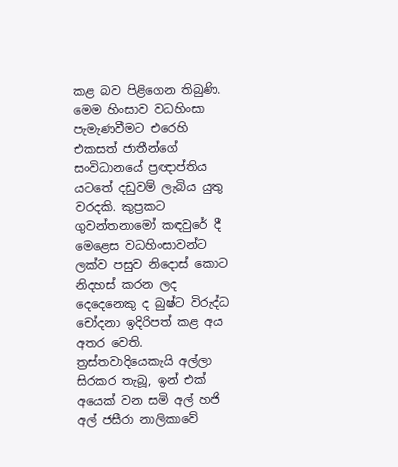කළ බව පිළිගෙන තිබුණි. මෙම හිංසාව වධහිංසා පැමැණවීමට එරෙහි එකසත් ජාතීන්ගේ සංවිධානයේ ප්‍රඥාප්තිය යටතේ දඩුවම් ලැබිය යුතු වරදකි. කුප්‍රකට ගුවන්තනාමෝ කඳවුරේ දී මෙළෙස වධහිංසාවන්ට ලක්ව පසුව නිදොස් කොට නිදහස් කරන ලද දෙදෙනෙකු ද බුෂ්ට විරුද්ධ චෝදනා ඉදිරිපත් කළ අය අතර වෙති. ත්‍රස්තවාදියෙකැයි අල්ලා සිරකර තැබූ, ඉන් එක් අයෙක් වන සමි අල් හජි අල් ජසීරා නාලිකාවේ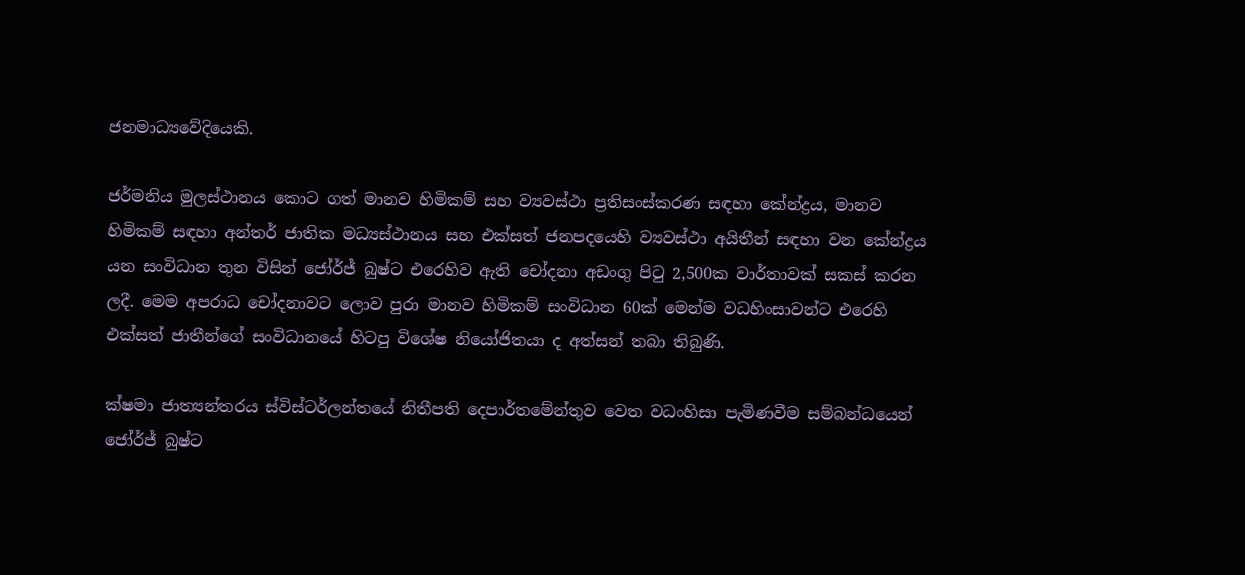ජනමාධ්‍යවේදියෙකි.

ජර්මනිය මුලස්ථානය කොට ගත් මානව හිමිකම් සහ ව්‍යවස්ථා ප්‍රතිසංස්කරණ සඳහා කේන්ද්‍රය, මානව හිමිකම් සඳහා අන්තර් ජාතික මධ්‍යස්ථානය සහ එක්සත් ජනපදයෙහි ව්‍යවස්ථා අයිතීන් සඳහා වන කේන්ද්‍රය යන සංවිධාන තුන විසින් ජෝර්ජ් බුෂ්ට එරෙහිව ඇති චෝදනා අඩංගු පිටු 2,500ක වාර්තාවක් සකස් කරන ලදී. මෙම අපරාධ චෝදනාවට ලොව පුරා මානව හිමිකම් සංවිධාන 60ක් මෙන්ම වධහිංසාවන්ට එරෙහි එක්සත් ජාතීන්ගේ සංවිධානයේ හිටපු විශේෂ නියෝජිතයා ද අත්සන් තබා තිබුණි.

ක්ෂමා ජාත්‍යන්තරය ස්විස්ටර්ලන්තයේ නිතීපති දෙපාර්තමේන්තුව වෙත වධංහිසා පැමිණවීම සම්බන්ධයෙන් ජෝර්ජ් බුෂ්ට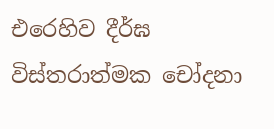එරෙහිව දීර්ඝ විස්තරාත්මක චෝදනා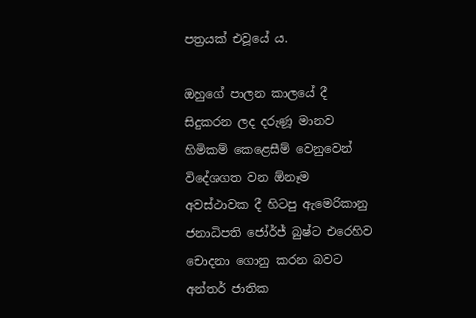පත්‍රයක් එවූයේ ය.

ඔහුගේ පාලන කාලයේ දී සිදුකරන ලද දරුණූ මානව හිමිකම් කෙළෙසීම් වෙනුවෙන් විදේශගත වන ඕනෑම අවස්ථාවක දී හිටපු ඇමෙරිකානු ජනාධිපති ජෝර්ජ් බුෂ්ට එරෙහිව චොදනා ගොනු කරන බවට අන්තර් ජාතික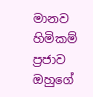මානව හිමිකම් ප්‍රජාව ඔහුගේ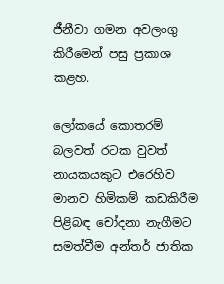ජීනීවා ගමන අවලංගු කිරීමෙන් පසු ප්‍රකාශ කළහ.

ලෝකයේ කොතරම් බලවත් රටක වුවත් නායකයකුට එරෙහිව මානව හිමිකම් කඩකිරීම පිළිබඳ චෝදනා නැගීමට සමත්වීම අන්තර් ජාතික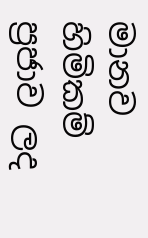මානව හිමිකම් ප්‍රජාව ලද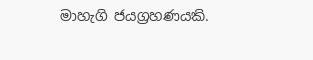මාහැගි ජයග්‍රහණයකි.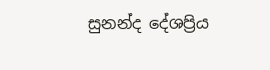සුනන්ද දේශප්‍රිය